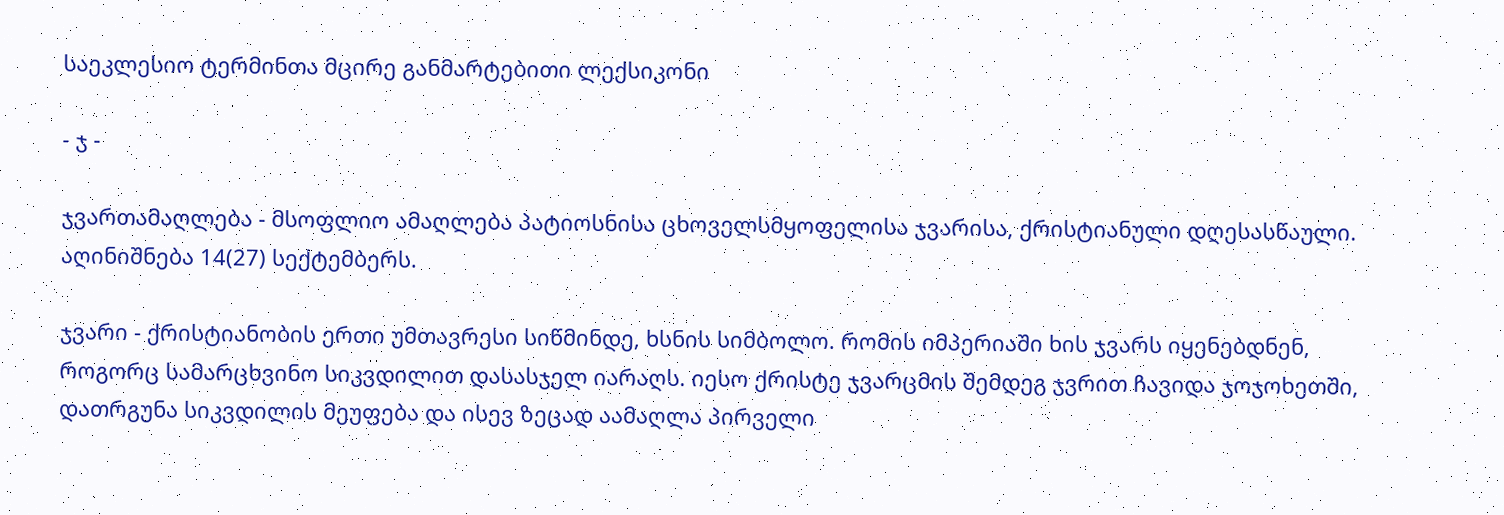საეკლესიო ტერმინთა მცირე განმარტებითი ლექსიკონი

- ჯ -

ჯვართამაღლება - მსოფლიო ამაღლება პატიოსნისა ცხოველსმყოფელისა ჯვარისა, ქრისტიანული დღესასწაული. აღინიშნება 14(27) სექტემბერს.

ჯვარი - ქრისტიანობის ერთი უმთავრესი სიწმინდე, ხსნის სიმბოლო. რომის იმპერიაში ხის ჯვარს იყენებდნენ, როგორც სამარცხვინო სიკვდილით დასასჯელ იარაღს. იესო ქრისტე ჯვარცმის შემდეგ ჯვრით ჩავიდა ჯოჯოხეთში, დათრგუნა სიკვდილის მეუფება და ისევ ზეცად აამაღლა პირველი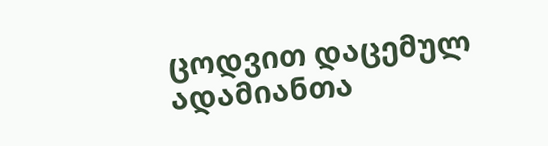ცოდვით დაცემულ ადამიანთა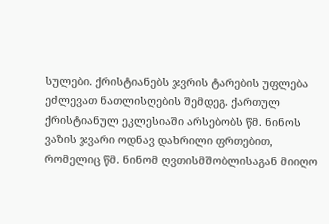სულები. ქრისტიანებს ჯვრის ტარების უფლება ეძლევათ ნათლისღების შემდეგ. ქართულ ქრისტიანულ ეკლესიაში არსებობს წმ. ნინოს ვაზის ჯვარი ოდნავ დახრილი ფრთებით, რომელიც წმ. ნინომ ღვთისმშობლისაგან მიიღო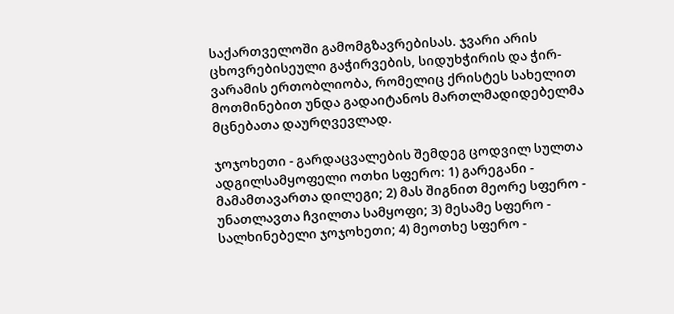საქართველოში გამომგზავრებისას. ჯვარი არის ცხოვრებისეული გაჭირვების, სიდუხჭირის და ჭირ-ვარამის ერთობლიობა, რომელიც ქრისტეს სახელით მოთმინებით უნდა გადაიტანოს მართლმადიდებელმა მცნებათა დაურღვევლად.

ჯოჯოხეთი - გარდაცვალების შემდეგ ცოდვილ სულთა ადგილსამყოფელი ოთხი სფერო: 1) გარეგანი - მამამთავართა დილეგი; 2) მას შიგნით მეორე სფერო - უნათლავთა ჩვილთა სამყოფი; 3) მესამე სფერო - სალხინებელი ჯოჯოხეთი; 4) მეოთხე სფერო -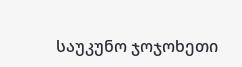საუკუნო ჯოჯოხეთი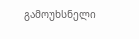გამოუხსნელი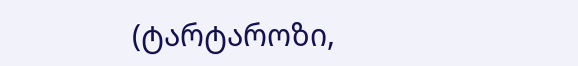(ტარტაროზი,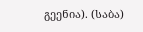გეენია). (საბა)